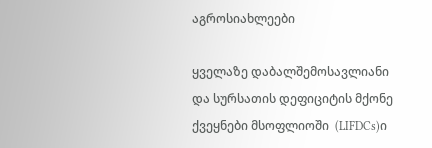აგროსიახლეები

ყველაზე დაბალშემოსავლიანი და სურსათის დეფიციტის მქონე ქვეყნები მსოფლიოში  (LIFDCs)ი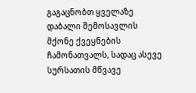გაგაცნობთ ყველაზე დაბალი შემოსავლის მქონე ქვეყნების ჩამონათვალს, სადაც ასევე სურსათის მწვავე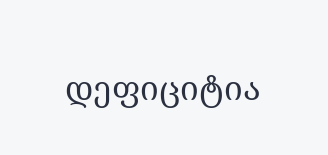დეფიციტია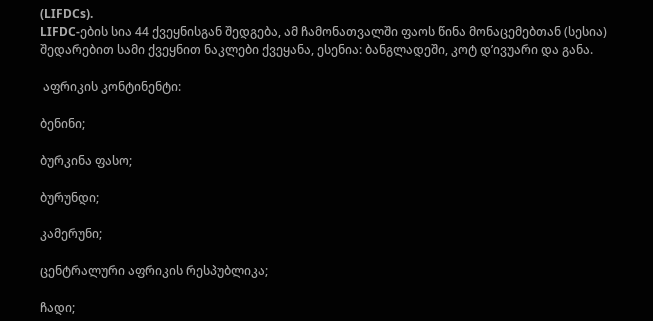(LIFDCs).
LIFDC-ების სია 44 ქვეყნისგან შედგება, ამ ჩამონათვალში ფაოს წინა მონაცემებთან (სესია) შედარებით სამი ქვეყნით ნაკლები ქვეყანა, ესენია: ბანგლადეში, კოტ დ’ივუარი და განა.

 აფრიკის კონტინენტი:

ბენინი;

ბურკინა ფასო;

ბურუნდი;

კამერუნი;

ცენტრალური აფრიკის რესპუბლიკა;

ჩადი;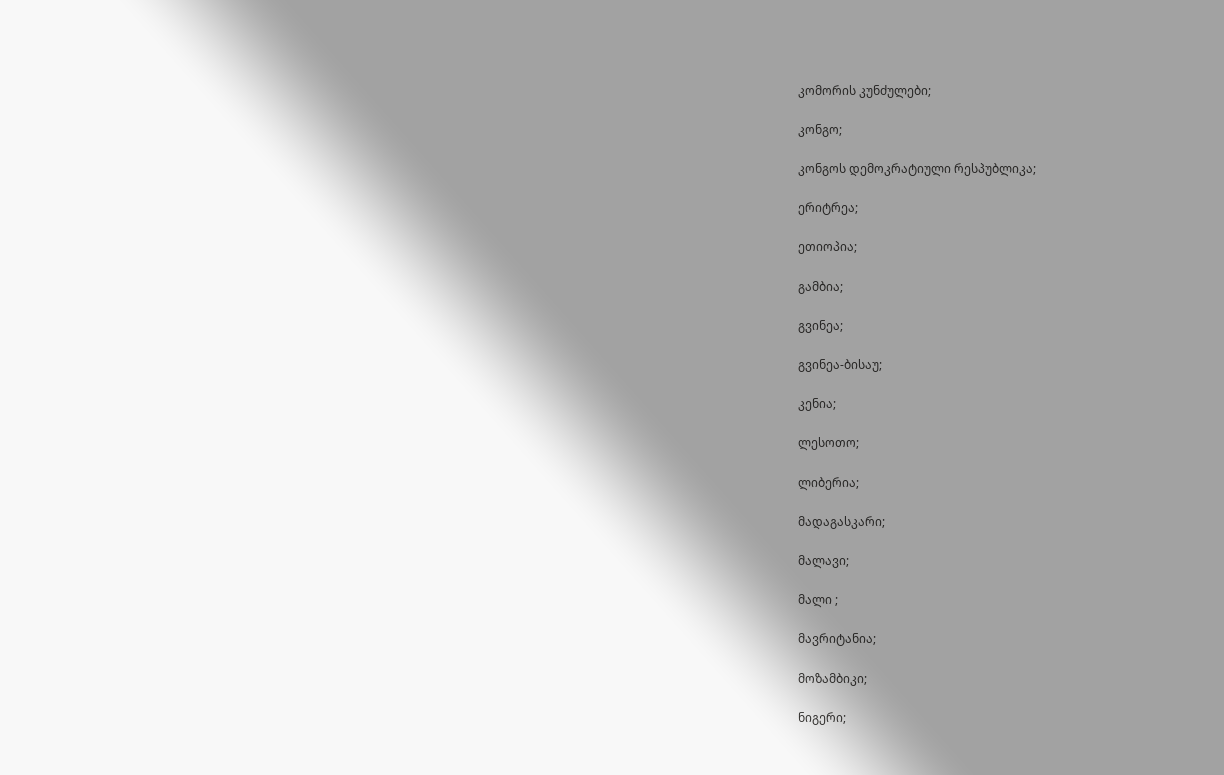კომორის კუნძულები;

კონგო;

კონგოს დემოკრატიული რესპუბლიკა;

ერიტრეა;

ეთიოპია;

გამბია;

გვინეა;

გვინეა-ბისაუ;

კენია;

ლესოთო;

ლიბერია;

მადაგასკარი;

მალავი;

მალი ;

მავრიტანია;

მოზამბიკი;

ნიგერი;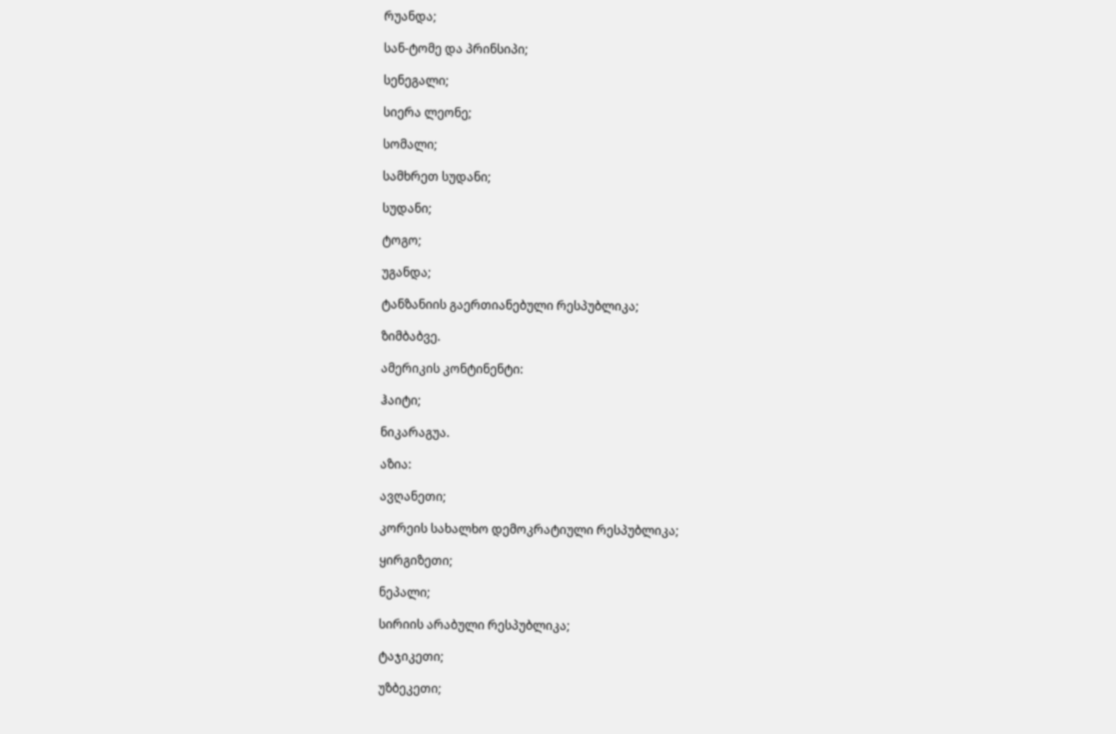რუანდა;

სან-ტომე და პრინსიპი;

სენეგალი;

სიერა ლეონე;

სომალი;

სამხრეთ სუდანი;

სუდანი;

ტოგო;

უგანდა;

ტანზანიის გაერთიანებული რესპუბლიკა;

ზიმბაბვე.

ამერიკის კონტინენტი:

ჰაიტი;

ნიკარაგუა.

აზია:

ავღანეთი;

კორეის სახალხო დემოკრატიული რესპუბლიკა;

ყირგიზეთი;

ნეპალი;

სირიის არაბული რესპუბლიკა;

ტაჯიკეთი;

უზბეკეთი;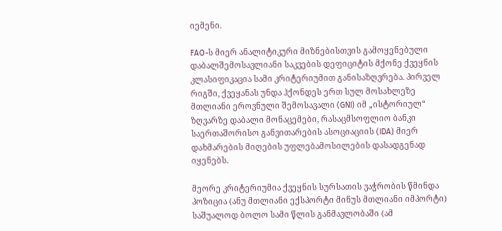იემენი.

FAO-ს მიერ ანალიტიკური მიზნებისთვის გამოყენებული დაბალშემოსავლიანი საკვების დეფიციტის მქონე ქვეყნის კლასიფიკაცია სამი კრიტერიუმით განისაზღვრება. პირველ რიგში, ქვეყანას უნდა ჰქონდეს ერთ სულ მოსახლეზე მთლიანი ეროვნული შემოსავალი (GNI) იმ „ისტორიულ“ ზღვარზე დაბალი მონაცემები, რასაცმსოფლიო ბანკი საერთაშორისო განვითარების ასოციაციის (IDA) მიერ დახმარების მიღების უფლებამოსილების დასადგენად იყენებს.

მეორე კრიტერიუმია ქვეყნის სურსათის ვაჭრობის წმინდა პოზიცია (ანუ მთლიანი ექსპორტი მინუს მთლიანი იმპორტი) საშუალოდ ბოლო სამი წლის განმავლობაში (ამ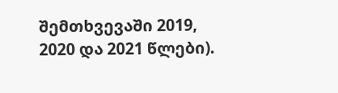შემთხვევაში 2019, 2020 და 2021 წლები).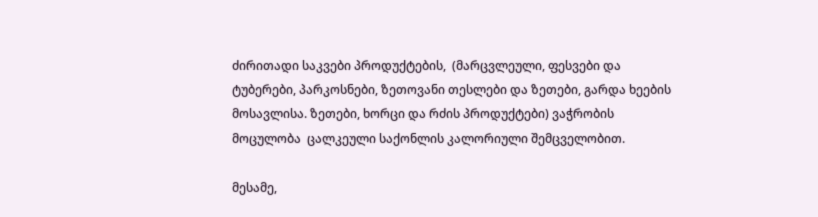ძირითადი საკვები პროდუქტების,  (მარცვლეული, ფესვები და ტუბერები, პარკოსნები, ზეთოვანი თესლები და ზეთები, გარდა ხეების მოსავლისა. ზეთები, ხორცი და რძის პროდუქტები) ვაჭრობის მოცულობა  ცალკეული საქონლის კალორიული შემცველობით.

მესამე,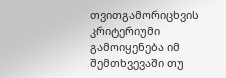თვითგამორიცხვის კრიტერიუმი გამოიყენება იმ შემთხვევაში თუ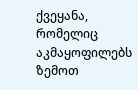ქვეყანა, რომელიც აკმაყოფილებს ზემოთ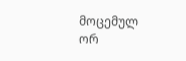მოცემულ ორ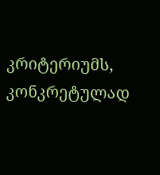კრიტერიუმს, კონკრეტულად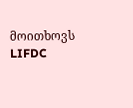მოითხოვს LIFDC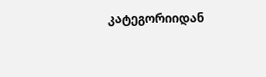კატეგორიიდან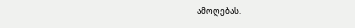ამოღებას.